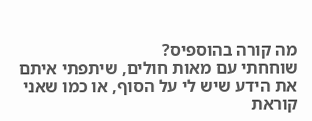מה קורה בהוספיס?
שוחחתי עם מאות חולים, שיתפתי איתם את הידע שיש לי על הסוף, או כמו שאני קוראת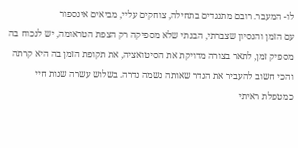לו- המעבר. רובם מתנגדים בתחילה, צוחקים עליי, מביאים אינספור
עם הזמן והנסיון שצברתי, הבנתי שלא מספיקה רק הצפת הטראומה, יש לנכוח בה מספיק זמן, לתאר בצורה מדויקת את הסיטואציה, את תקופת הזמן בה היא קרתה והכי חשוב להעביר את הנדר שאותה נשמה נדרה. בשלוש עשרה שנות חיי כמטפלת ראיתי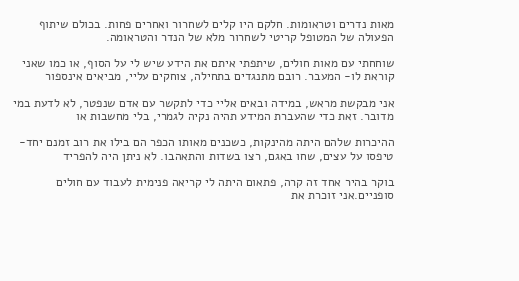מאות נדרים וטראומות. חלקם היו קלים לשחרור ואחרים פחות. בכולם שיתוף הפעולה של המטופל קריטי לשחרור מלא של הנדר והטראומה.

שוחחתי עם מאות חולים, שיתפתי איתם את הידע שיש לי על הסוף, או כמו שאני קוראת לו- המעבר. רובם מתנגדים בתחילה, צוחקים עליי, מביאים אינספור

אני מבקשת מראש, במידה ובאים אליי כדי לתקשר עם אדם שנפטר, לא לדעת במי מדובר. זאת כדי שהעברת המידע תהיה נקיה לגמרי, בלי מחשבות או

ההיכרות שלהם היתה מהינקות, כשכנים מאותו הכפר הם בילו את רוב זמנם יחד- טיפסו על עצים, שחו באגם, רצו בשדות והתאהבו. לא ניתן היה להפריד

בוקר בהיר אחד זה קרה, פתאום היתה לי קריאה פנימית לעבוד עם חולים סופניים.אני זוכרת את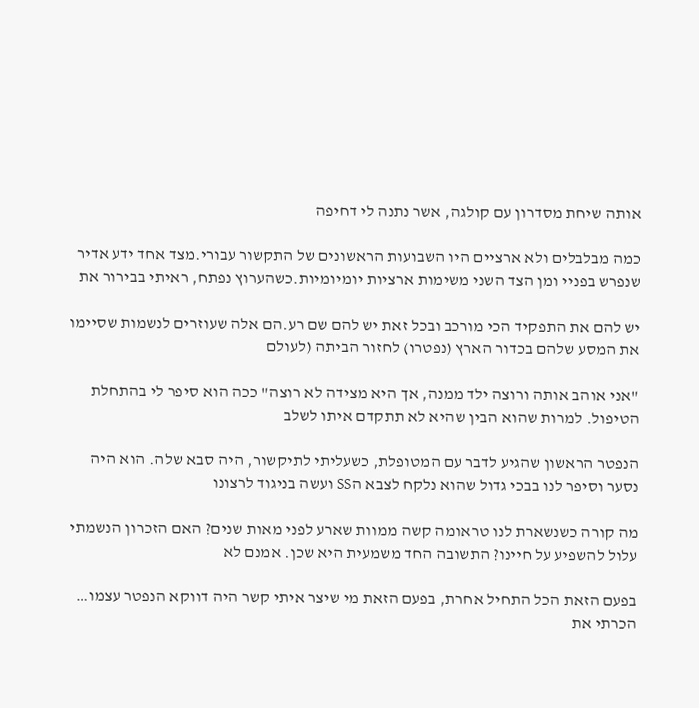אותה שיחת מסדרון עם קולגה, אשר נתנה לי דחיפה

כמה מבלבלים ולא ארציים היו השבועות הראשונים של התקשור עבורי.מצד אחד ידע אדיר שנפרש בפניי ומן הצד השני משימות ארציות יומיומיות.כשהערוץ נפתח, ראיתי בבירור את

יש להם את התפקיד הכי מורכב ובכל זאת יש להם שם רע.הם אלה שעוזרים לנשמות שסיימו את המסע שלהם בכדור הארץ (נפטרו) לחזור הביתה (לעולם

"אני אוהב אותה ורוצה ילד ממנה, אך היא מצידה לא רוצה" ככה הוא סיפר לי בהתחלת הטיפול. למרות שהוא הבין שהיא לא תתקדם איתו לשלב

הנפטר הראשון שהגיע לדבר עם המטופלת, כשעליתי לתיקשור, היה סבא שלה. הוא היה נסער וסיפר לנו בבכי גדול שהוא נלקח לצבא הSS ועשה בניגוד לרצונו

מה קורה כשנשארת לנו טראומה קשה ממוות שארע לפני מאות שנים? האם הזכרון הנשמתי עלול להשפיע על חיינו? התשובה החד משמעית היא שכן. אמנם לא

בפעם הזאת הכל התחיל אחרת, בפעם הזאת מי שיצר איתי קשר היה דווקא הנפטר עצמו… הכרתי את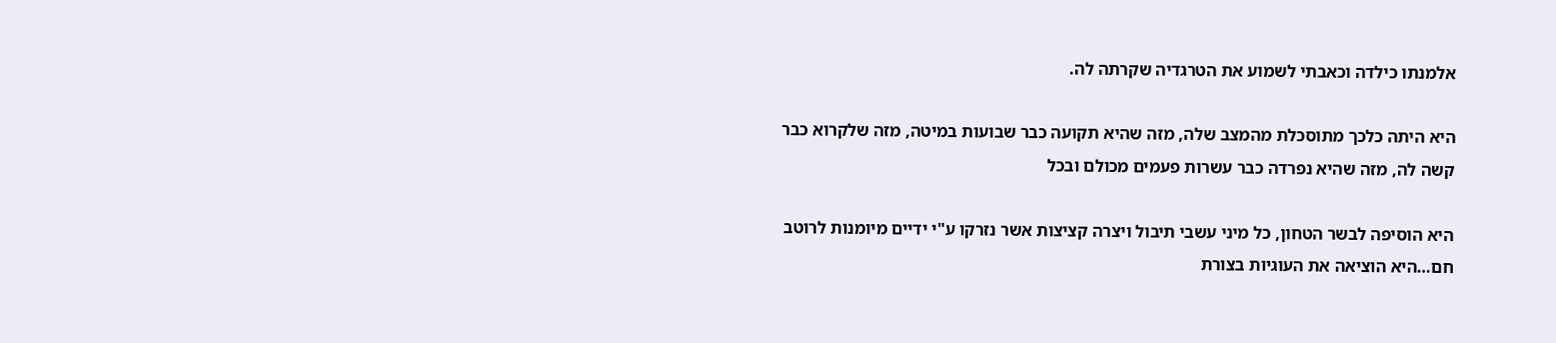אלמנתו כילדה וכאבתי לשמוע את הטרגדיה שקרתה לה.

היא היתה כלכך מתוסכלת מהמצב שלה, מזה שהיא תקועה כבר שבועות במיטה, מזה שלקרוא כבר קשה לה, מזה שהיא נפרדה כבר עשרות פעמים מכולם ובכל

היא הוסיפה לבשר הטחון, כל מיני עשבי תיבול ויצרה קציצות אשר נזרקו ע"י ידיים מיומנות לרוטב חם…היא הוציאה את העוגיות בצורת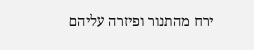ירח מהתנור ופיזרה עליהם